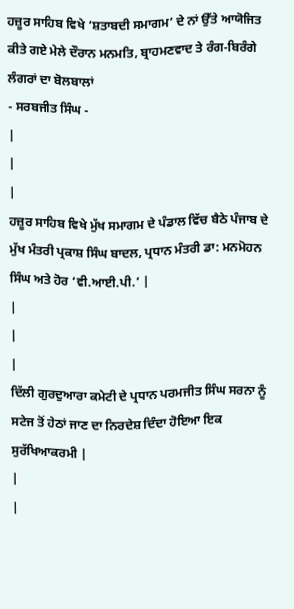ਹਜ਼ੂਰ ਸਾਹਿਬ ਵਿਖੇ ‘ਸ਼ਤਾਬਦੀ ਸਮਾਗਮ’ ਦੇ ਨਾਂ ਉੱਤੇ ਆਯੋਜਿਤ ਕੀਤੇ ਗਏ ਮੇਲੇ ਦੌਰਾਨ ਮਨਮਤਿ, ਬ੍ਰਾਹਮਣਵਾਦ ਤੇ ਰੰਗ-ਬਿਰੰਗੇ ਲੰਗਰਾਂ ਦਾ ਬੋਲਬਾਲਾਂ
- ਸਰਬਜੀਤ ਸਿੰਘ -
|
|
|
ਹਜ਼ੂਰ ਸਾਹਿਬ ਵਿਖੇ ਮੁੱਖ ਸਮਾਗਮ ਦੇ ਪੰਡਾਲ ਵਿੱਚ ਬੈਠੇ ਪੰਜਾਬ ਦੇ ਮੁੱਖ ਮੰਤਰੀ ਪ੍ਰਕਾਸ਼ ਸਿੰਘ ਬਾਦਲ, ਪ੍ਰਧਾਨ ਮੰਤਰੀ ਡਾ: ਮਨਮੋਹਨ ਸਿੰਘ ਅਤੇ ਹੋਰ ‘ਵੀ.ਆਈ.ਪੀ.’ |
|
|
|
ਦਿੱਲੀ ਗੁਰਦੁਆਰਾ ਕਮੇਟੀ ਦੇ ਪ੍ਰਧਾਨ ਪਰਮਜੀਤ ਸਿੰਘ ਸਰਨਾ ਨੂੰ ਸਟੇਜ ਤੋਂ ਹੇਠਾਂ ਜਾਣ ਦਾ ਨਿਰਦੇਸ਼ ਦਿੰਦਾ ਹੋਇਆ ਇਕ ਸੁਰੱਖਿਆਕਰਮੀ |
|
|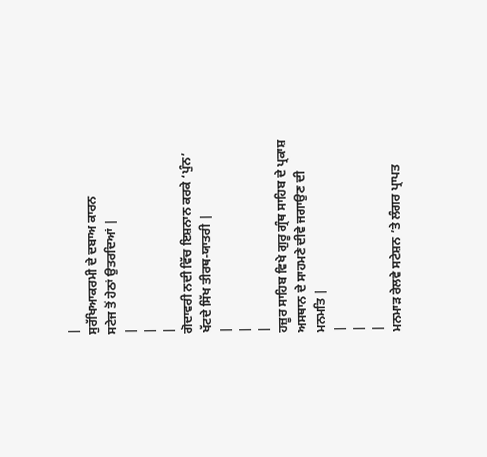|
ਸੁਰੱਖਿਆਕਰਮੀ ਦੇ ਦਬਾਅ ਕਾਰਨ
ਸਟੇਜ ਤੋਂ ਹੇਠਾਂ ਉਤਰਦਿਆਂ |
|
|
|
ਗੋਦਾਵਰੀ ਨਦੀ ਵਿੱਚ ਇਸ਼ਨਾਨ ਕਰਕੇ ‘ਪੁੰਨ’ ਖੱਟਦੇ ਸਿੱਖ ਤੀਰਥ-ਯਾਤਰੀ |
|
|
|
ਹਜ਼ੂਰ ਸਾਹਿਬ ਵਿਖੇ ਗੁਰੂ ਗ੍ਰੰਥ ਸਾਹਿਬ ਦੇ ਪ੍ਰਕਾਸ਼ ਅਸਥਾਨ ਦੇ ਸਾਹਮਣੇ ਦੀਵੇ ਜਗਾਉਣ ਦੀ ਮਨਮਤਿ |
|
|
|
ਮਨਮਾੜ ਰੇਲਵੇ ਸਟੇਸ਼ਨ ’ਤੇ ਲੰਗਰ ਪ੍ਰਾਪਤ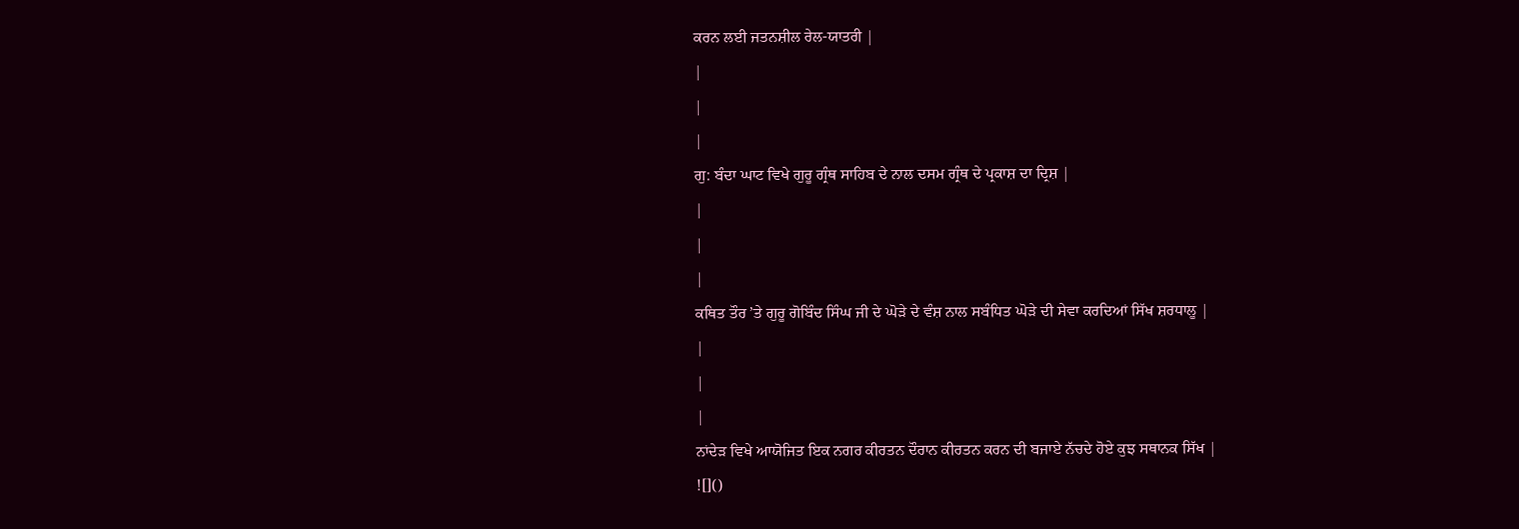ਕਰਨ ਲਈ ਜਤਨਸ਼ੀਲ ਰੇਲ-ਯਾਤਰੀ |
|
|
|
ਗੁ: ਬੰਦਾ ਘਾਟ ਵਿਖੇ ਗੁਰੂ ਗ੍ਰੰਥ ਸਾਹਿਬ ਦੇ ਨਾਲ ਦਸਮ ਗ੍ਰੰਥ ਦੇ ਪ੍ਰਕਾਸ਼ ਦਾ ਦ੍ਰਿਸ਼ |
|
|
|
ਕਥਿਤ ਤੌਰ ’ਤੇ ਗੁਰੂ ਗੋਬਿੰਦ ਸਿੰਘ ਜੀ ਦੇ ਘੋੜੇ ਦੇ ਵੰਸ਼ ਨਾਲ ਸਬੰਧਿਤ ਘੋੜੇ ਦੀ ਸੇਵਾ ਕਰਦਿਆਂ ਸਿੱਖ ਸ਼ਰਧਾਲੂ |
|
|
|
ਨਾਂਦੇੜ ਵਿਖੇ ਆਯੋਜਿਤ ਇਕ ਨਗਰ ਕੀਰਤਨ ਦੌਰਾਨ ਕੀਰਤਨ ਕਰਨ ਦੀ ਬਜਾਏ ਨੱਚਦੇ ਹੋਏ ਕੁਝ ਸਥਾਨਕ ਸਿੱਖ |
![]()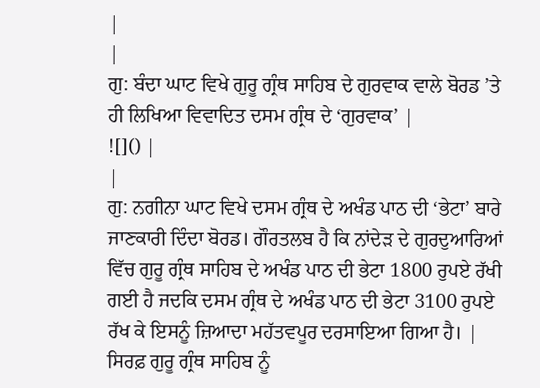|
|
ਗੁ: ਬੰਦਾ ਘਾਟ ਵਿਖੇ ਗੁਰੂ ਗ੍ਰੰਥ ਸਾਹਿਬ ਦੇ ਗੁਰਵਾਕ ਵਾਲੇ ਬੋਰਡ ’ਤੇ ਹੀ ਲਿਖਿਆ ਵਿਵਾਦਿਤ ਦਸਮ ਗ੍ਰੰਥ ਦੇ ‘ਗੁਰਵਾਕ’ |
![]() |
|
ਗੁ: ਨਗੀਨਾ ਘਾਟ ਵਿਖੇ ਦਸਮ ਗ੍ਰੰਥ ਦੇ ਅਖੰਡ ਪਾਠ ਦੀ ‘ਭੇਟਾ’ ਬਾਰੇ ਜਾਣਕਾਰੀ ਦਿੰਦਾ ਬੋਰਡ। ਗੌਰਤਲਬ ਹੈ ਕਿ ਨਾਂਦੇੜ ਦੇ ਗੁਰਦੁਆਰਿਆਂ ਵਿੱਚ ਗੁਰੂ ਗ੍ਰੰਥ ਸਾਹਿਬ ਦੇ ਅਖੰਡ ਪਾਠ ਦੀ ਭੇਟਾ 1800 ਰੁਪਏ ਰੱਖੀ ਗਈ ਹੈ ਜਦਕਿ ਦਸਮ ਗ੍ਰੰਥ ਦੇ ਅਖੰਡ ਪਾਠ ਦੀ ਭੇਟਾ 3100 ਰੁਪਏ ਰੱਖ ਕੇ ਇਸਨੂੰ ਜ਼ਿਆਦਾ ਮਹੱਤਵਪੂਰ ਦਰਸਾਇਆ ਗਿਆ ਹੈ। |
ਸਿਰਫ਼ ਗੁਰੂ ਗ੍ਰੰਥ ਸਾਹਿਬ ਨੂੰ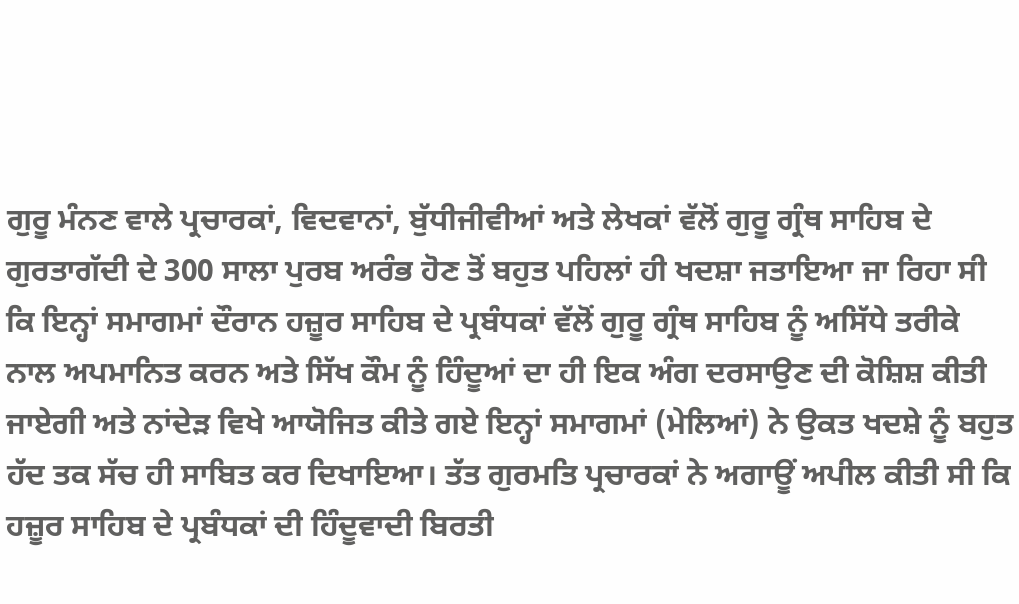ਗੁਰੂ ਮੰਨਣ ਵਾਲੇ ਪ੍ਰਚਾਰਕਾਂ, ਵਿਦਵਾਨਾਂ, ਬੁੱਧੀਜੀਵੀਆਂ ਅਤੇ ਲੇਖਕਾਂ ਵੱਲੋਂ ਗੁਰੂ ਗ੍ਰੰਥ ਸਾਹਿਬ ਦੇ ਗੁਰਤਾਗੱਦੀ ਦੇ 300 ਸਾਲਾ ਪੁਰਬ ਅਰੰਭ ਹੋਣ ਤੋਂ ਬਹੁਤ ਪਹਿਲਾਂ ਹੀ ਖਦਸ਼ਾ ਜਤਾਇਆ ਜਾ ਰਿਹਾ ਸੀ ਕਿ ਇਨ੍ਹਾਂ ਸਮਾਗਮਾਂ ਦੌਰਾਨ ਹਜ਼ੂਰ ਸਾਹਿਬ ਦੇ ਪ੍ਰਬੰਧਕਾਂ ਵੱਲੋਂ ਗੁਰੂ ਗ੍ਰੰਥ ਸਾਹਿਬ ਨੂੰ ਅਸਿੱਧੇ ਤਰੀਕੇ ਨਾਲ ਅਪਮਾਨਿਤ ਕਰਨ ਅਤੇ ਸਿੱਖ ਕੌਮ ਨੂੰ ਹਿੰਦੂਆਂ ਦਾ ਹੀ ਇਕ ਅੰਗ ਦਰਸਾਉਣ ਦੀ ਕੋਸ਼ਿਸ਼ ਕੀਤੀ ਜਾਏਗੀ ਅਤੇ ਨਾਂਦੇੜ ਵਿਖੇ ਆਯੋਜਿਤ ਕੀਤੇ ਗਏ ਇਨ੍ਹਾਂ ਸਮਾਗਮਾਂ (ਮੇਲਿਆਂ) ਨੇ ਉਕਤ ਖਦਸ਼ੇ ਨੂੰ ਬਹੁਤ ਹੱਦ ਤਕ ਸੱਚ ਹੀ ਸਾਬਿਤ ਕਰ ਦਿਖਾਇਆ। ਤੱਤ ਗੁਰਮਤਿ ਪ੍ਰਚਾਰਕਾਂ ਨੇ ਅਗਾਊਂ ਅਪੀਲ ਕੀਤੀ ਸੀ ਕਿ ਹਜ਼ੂਰ ਸਾਹਿਬ ਦੇ ਪ੍ਰਬੰਧਕਾਂ ਦੀ ਹਿੰਦੂਵਾਦੀ ਬਿਰਤੀ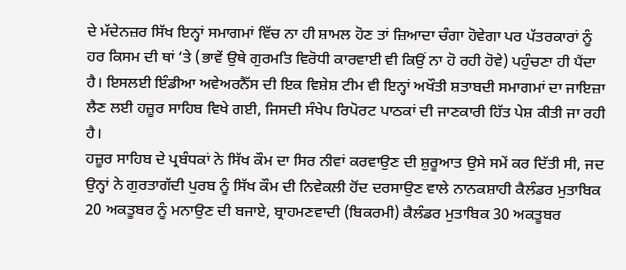ਦੇ ਮੱਦੇਨਜ਼ਰ ਸਿੱਖ ਇਨ੍ਹਾਂ ਸਮਾਗਮਾਂ ਵਿੱਚ ਨਾ ਹੀ ਸ਼ਾਮਲ ਹੋਣ ਤਾਂ ਜ਼ਿਆਦਾ ਚੰਗਾ ਹੋਵੇਗਾ ਪਰ ਪੱਤਰਕਾਰਾਂ ਨੂੰ ਹਰ ਕਿਸਮ ਦੀ ਥਾਂ ’ਤੇ (ਭਾਵੇਂ ਉਥੇ ਗੁਰਮਤਿ ਵਿਰੋਧੀ ਕਾਰਵਾਈ ਵੀ ਕਿਉਂ ਨਾ ਹੋ ਰਹੀ ਹੋਵੇ) ਪਹੁੰਚਣਾ ਹੀ ਪੈਂਦਾ ਹੈ। ਇਸਲਈ ਇੰਡੀਆ ਅਵੇਅਰਨੈੱਸ ਦੀ ਇਕ ਵਿਸ਼ੇਸ਼ ਟੀਮ ਵੀ ਇਨ੍ਹਾਂ ਅਖੌਤੀ ਸ਼ਤਾਬਦੀ ਸਮਾਗਮਾਂ ਦਾ ਜਾਇਜ਼ਾ ਲੈਣ ਲਈ ਹਜ਼ੂਰ ਸਾਹਿਬ ਵਿਖੇ ਗਈ, ਜਿਸਦੀ ਸੰਖੇਪ ਰਿਪੋਰਟ ਪਾਠਕਾਂ ਦੀ ਜਾਣਕਾਰੀ ਹਿੱਤ ਪੇਸ਼ ਕੀਤੀ ਜਾ ਰਹੀ ਹੈ।
ਹਜ਼ੂਰ ਸਾਹਿਬ ਦੇ ਪ੍ਰਬੰਧਕਾਂ ਨੇ ਸਿੱਖ ਕੌਮ ਦਾ ਸਿਰ ਨੀਵਾਂ ਕਰਵਾਉਣ ਦੀ ਸ਼ੁਰੂਆਤ ਉਸੇ ਸਮੇਂ ਕਰ ਦਿੱਤੀ ਸੀ, ਜਦ ਉਨ੍ਹਾਂ ਨੇ ਗੁਰਤਾਗੱਦੀ ਪੁਰਬ ਨੂੰ ਸਿੱਖ ਕੌਮ ਦੀ ਨਿਵੇਕਲੀ ਹੋਂਦ ਦਰਸਾਉਣ ਵਾਲੇ ਨਾਨਕਸ਼ਾਹੀ ਕੈਲੰਡਰ ਮੁਤਾਬਿਕ 20 ਅਕਤੂਬਰ ਨੂੰ ਮਨਾਉਣ ਦੀ ਬਜਾਏ, ਬ੍ਰਾਹਮਣਵਾਦੀ (ਬਿਕਰਮੀ) ਕੈਲੰਡਰ ਮੁਤਾਬਿਕ 30 ਅਕਤੂਬਰ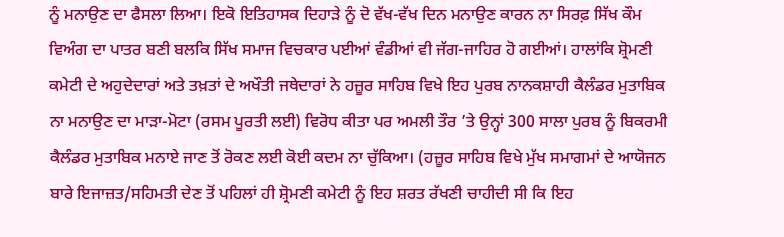ਨੂੰ ਮਨਾਉਣ ਦਾ ਫੈਸਲਾ ਲਿਆ। ਇਕੋ ਇਤਿਹਾਸਕ ਦਿਹਾੜੇ ਨੂੰ ਦੋ ਵੱਖ-ਵੱਖ ਦਿਨ ਮਨਾਉਣ ਕਾਰਨ ਨਾ ਸਿਰਫ਼ ਸਿੱਖ ਕੌਮ ਵਿਅੰਗ ਦਾ ਪਾਤਰ ਬਣੀ ਬਲਕਿ ਸਿੱਖ ਸਮਾਜ ਵਿਚਕਾਰ ਪਈਆਂ ਵੰਡੀਆਂ ਵੀ ਜੱਗ-ਜਾਹਿਰ ਹੋ ਗਈਆਂ। ਹਾਲਾਂਕਿ ਸ਼੍ਰੋਮਣੀ ਕਮੇਟੀ ਦੇ ਅਹੁਦੇਦਾਰਾਂ ਅਤੇ ਤਖ਼ਤਾਂ ਦੇ ਅਖੌਤੀ ਜਥੇਦਾਰਾਂ ਨੇ ਹਜ਼ੂਰ ਸਾਹਿਬ ਵਿਖੇ ਇਹ ਪੁਰਬ ਨਾਨਕਸ਼ਾਹੀ ਕੈਲੰਡਰ ਮੁਤਾਬਿਕ ਨਾ ਮਨਾਉਣ ਦਾ ਮਾੜਾ-ਮੋਟਾ (ਰਸਮ ਪੂਰਤੀ ਲਈ) ਵਿਰੋਧ ਕੀਤਾ ਪਰ ਅਮਲੀ ਤੌਰ ’ਤੇ ਉਨ੍ਹਾਂ 300 ਸਾਲਾ ਪੁਰਬ ਨੂੰ ਬਿਕਰਮੀ ਕੈਲੰਡਰ ਮੁਤਾਬਿਕ ਮਨਾਏ ਜਾਣ ਤੋਂ ਰੋਕਣ ਲਈ ਕੋਈ ਕਦਮ ਨਾ ਚੁੱਕਿਆ। (ਹਜ਼ੂਰ ਸਾਹਿਬ ਵਿਖੇ ਮੁੱਖ ਸਮਾਗਮਾਂ ਦੇ ਆਯੋਜਨ ਬਾਰੇ ਇਜਾਜ਼ਤ/ਸਹਿਮਤੀ ਦੇਣ ਤੋਂ ਪਹਿਲਾਂ ਹੀ ਸ਼੍ਰੋਮਣੀ ਕਮੇਟੀ ਨੂੰ ਇਹ ਸ਼ਰਤ ਰੱਖਣੀ ਚਾਹੀਦੀ ਸੀ ਕਿ ਇਹ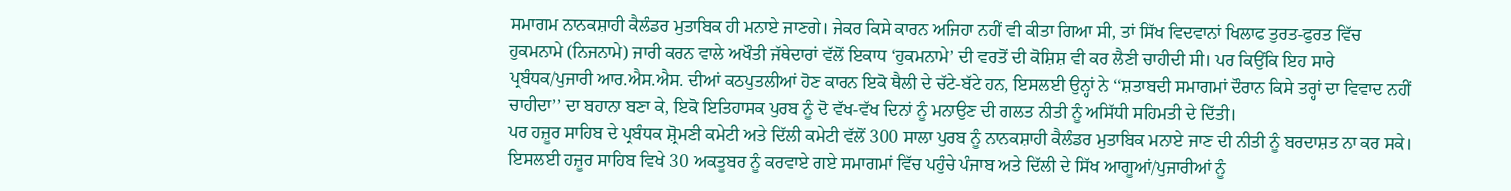ਸਮਾਗਮ ਨਾਨਕਸ਼ਾਹੀ ਕੈਲੰਡਰ ਮੁਤਾਬਿਕ ਹੀ ਮਨਾਏ ਜਾਣਗੇ। ਜੇਕਰ ਕਿਸੇ ਕਾਰਨ ਅਜਿਹਾ ਨਹੀਂ ਵੀ ਕੀਤਾ ਗਿਆ ਸੀ, ਤਾਂ ਸਿੱਖ ਵਿਦਵਾਨਾਂ ਖਿਲਾਫ ਤੁਰਤ-ਫੁਰਤ ਵਿੱਚ ਹੁਕਮਨਾਮੇ (ਨਿਜਨਾਮੇ) ਜਾਰੀ ਕਰਨ ਵਾਲੇ ਅਖੌਤੀ ਜੱਥੇਦਾਰਾਂ ਵੱਲੋਂ ਇਕਾਧ ‘ਹੁਕਮਨਾਮੇ’ ਦੀ ਵਰਤੋਂ ਦੀ ਕੋਸ਼ਿਸ਼ ਵੀ ਕਰ ਲੈਣੀ ਚਾਹੀਦੀ ਸੀ। ਪਰ ਕਿਉਂਕਿ ਇਹ ਸਾਰੇ ਪ੍ਰਬੰਧਕ/ਪੁਜਾਰੀ ਆਰ.ਐਸ.ਐਸ. ਦੀਆਂ ਕਠਪੁਤਲੀਆਂ ਹੋਣ ਕਾਰਨ ਇਕੋ ਥੈਲੀ ਦੇ ਚੱਟੇ-ਬੱਟੇ ਹਨ, ਇਸਲਈ ਉਨ੍ਹਾਂ ਨੇ ‘‘ਸ਼ਤਾਬਦੀ ਸਮਾਗਮਾਂ ਦੌਰਾਨ ਕਿਸੇ ਤਰ੍ਹਾਂ ਦਾ ਵਿਵਾਦ ਨਹੀਂ ਚਾਹੀਦਾ’’ ਦਾ ਬਹਾਨਾ ਬਣਾ ਕੇ, ਇਕੋ ਇਤਿਹਾਸਕ ਪੁਰਬ ਨੂੰ ਦੋ ਵੱਖ-ਵੱਖ ਦਿਨਾਂ ਨੂੰ ਮਨਾਉਣ ਦੀ ਗਲਤ ਨੀਤੀ ਨੂੰ ਅਸਿੱਧੀ ਸਹਿਮਤੀ ਦੇ ਦਿੱਤੀ।
ਪਰ ਹਜ਼ੂਰ ਸਾਹਿਬ ਦੇ ਪ੍ਰਬੰਧਕ ਸ਼੍ਰੋਮਣੀ ਕਮੇਟੀ ਅਤੇ ਦਿੱਲੀ ਕਮੇਟੀ ਵੱਲੋਂ 300 ਸਾਲਾ ਪੁਰਬ ਨੂੰ ਨਾਨਕਸ਼ਾਹੀ ਕੈਲੰਡਰ ਮੁਤਾਬਿਕ ਮਨਾਏ ਜਾਣ ਦੀ ਨੀਤੀ ਨੂੰ ਬਰਦਾਸ਼ਤ ਨਾ ਕਰ ਸਕੇ। ਇਸਲਈ ਹਜ਼ੂਰ ਸਾਹਿਬ ਵਿਖੇ 30 ਅਕਤੂਬਰ ਨੂੰ ਕਰਵਾਏ ਗਏ ਸਮਾਗਮਾਂ ਵਿੱਚ ਪਹੁੰਚੇ ਪੰਜਾਬ ਅਤੇ ਦਿੱਲੀ ਦੇ ਸਿੱਖ ਆਗੂਆਂ/ਪੁਜਾਰੀਆਂ ਨੂੰ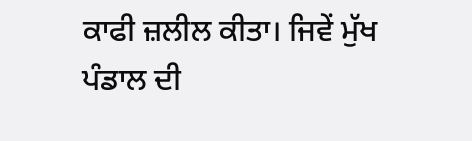ਕਾਫੀ ਜ਼ਲੀਲ ਕੀਤਾ। ਜਿਵੇਂ ਮੁੱਖ ਪੰਡਾਲ ਦੀ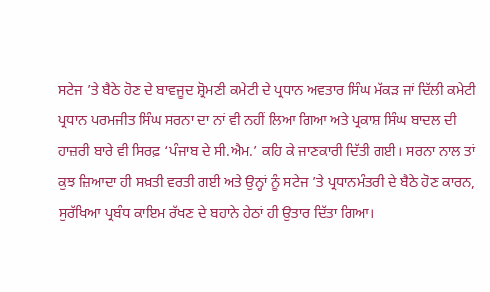ਸਟੇਜ ’ਤੇ ਬੈਠੇ ਹੋਣ ਦੇ ਬਾਵਜੂਦ ਸ਼੍ਰੋਮਣੀ ਕਮੇਟੀ ਦੇ ਪ੍ਰਧਾਨ ਅਵਤਾਰ ਸਿੰਘ ਮੱਕੜ ਜਾਂ ਦਿੱਲੀ ਕਮੇਟੀ ਪ੍ਰਧਾਨ ਪਰਮਜੀਤ ਸਿੰਘ ਸਰਨਾ ਦਾ ਨਾਂ ਵੀ ਨਹੀਂ ਲਿਆ ਗਿਆ ਅਤੇ ਪ੍ਰਕਾਸ਼ ਸਿੰਘ ਬਾਦਲ ਦੀ ਹਾਜ਼ਰੀ ਬਾਰੇ ਵੀ ਸਿਰਫ਼ ‘ਪੰਜਾਬ ਦੇ ਸੀ.ਐਮ.’ ਕਹਿ ਕੇ ਜਾਣਕਾਰੀ ਦਿੱਤੀ ਗਈ। ਸਰਨਾ ਨਾਲ ਤਾਂ ਕੁਝ ਜ਼ਿਆਦਾ ਹੀ ਸਖ਼ਤੀ ਵਰਤੀ ਗਈ ਅਤੇ ਉਨ੍ਹਾਂ ਨੂੰ ਸਟੇਜ ’ਤੇ ਪ੍ਰਧਾਨਮੰਤਰੀ ਦੇ ਬੈਠੇ ਹੋਣ ਕਾਰਨ, ਸੁਰੱਖਿਆ ਪ੍ਰਬੰਧ ਕਾਇਮ ਰੱਖਣ ਦੇ ਬਹਾਨੇ ਹੇਠਾਂ ਹੀ ਉਤਾਰ ਦਿੱਤਾ ਗਿਆ।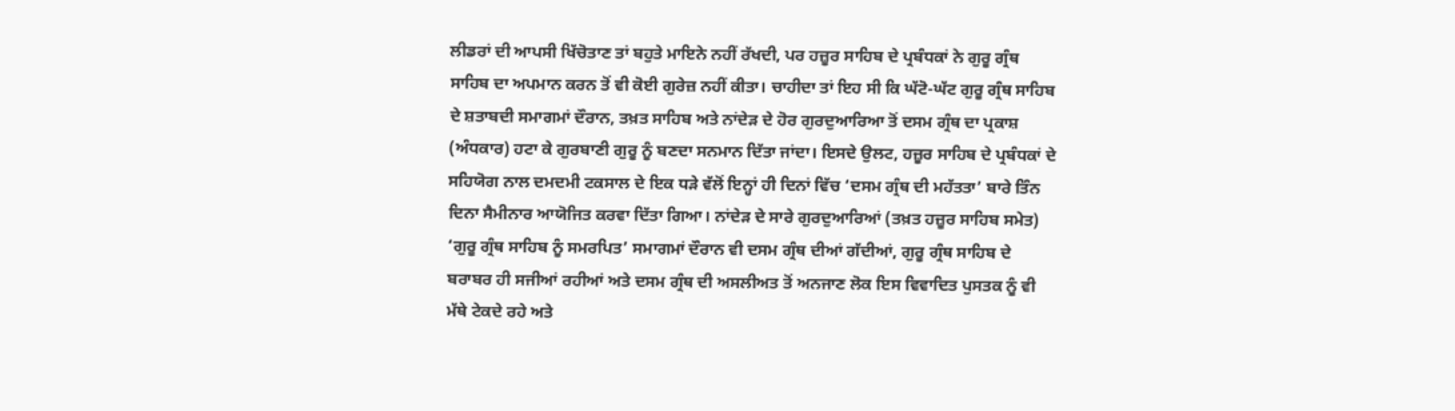ਲੀਡਰਾਂ ਦੀ ਆਪਸੀ ਖਿੱਚੋਤਾਣ ਤਾਂ ਬਹੁਤੇ ਮਾਇਨੇ ਨਹੀਂ ਰੱਖਦੀ, ਪਰ ਹਜ਼ੂਰ ਸਾਹਿਬ ਦੇ ਪ੍ਰਬੰਧਕਾਂ ਨੇ ਗੁਰੂ ਗ੍ਰੰਥ ਸਾਹਿਬ ਦਾ ਅਪਮਾਨ ਕਰਨ ਤੋਂ ਵੀ ਕੋਈ ਗੁਰੇਜ਼ ਨਹੀਂ ਕੀਤਾ। ਚਾਹੀਦਾ ਤਾਂ ਇਹ ਸੀ ਕਿ ਘੱਟੋ-ਘੱਟ ਗੁਰੂ ਗ੍ਰੰਥ ਸਾਹਿਬ ਦੇ ਸ਼ਤਾਬਦੀ ਸਮਾਗਮਾਂ ਦੌਰਾਨ, ਤਖ਼ਤ ਸਾਹਿਬ ਅਤੇ ਨਾਂਦੇੜ ਦੇ ਹੋਰ ਗੁਰਦੁਆਰਿਆ ਤੋਂ ਦਸਮ ਗ੍ਰੰਥ ਦਾ ਪ੍ਰਕਾਸ਼ (ਅੰਧਕਾਰ) ਹਟਾ ਕੇ ਗੁਰਬਾਣੀ ਗੁਰੂ ਨੂੰ ਬਣਦਾ ਸਨਮਾਨ ਦਿੱਤਾ ਜਾਂਦਾ। ਇਸਦੇ ਉਲਟ, ਹਜ਼ੂਰ ਸਾਹਿਬ ਦੇ ਪ੍ਰਬੰਧਕਾਂ ਦੇ ਸਹਿਯੋਗ ਨਾਲ ਦਮਦਮੀ ਟਕਸਾਲ ਦੇ ਇਕ ਧੜੇ ਵੱਲੋਂ ਇਨ੍ਹਾਂ ਹੀ ਦਿਨਾਂ ਵਿੱਚ ‘ਦਸਮ ਗ੍ਰੰਥ ਦੀ ਮਹੱਤਤਾ’ ਬਾਰੇ ਤਿੰਨ ਦਿਨਾ ਸੈਮੀਨਾਰ ਆਯੋਜਿਤ ਕਰਵਾ ਦਿੱਤਾ ਗਿਆ। ਨਾਂਦੇੜ ਦੇ ਸਾਰੇ ਗੁਰਦੁਆਰਿਆਂ (ਤਖ਼ਤ ਹਜ਼ੂਰ ਸਾਹਿਬ ਸਮੇਤ) ‘ਗੁਰੂ ਗ੍ਰੰਥ ਸਾਹਿਬ ਨੂੰ ਸਮਰਪਿਤ’ ਸਮਾਗਮਾਂ ਦੌਰਾਨ ਵੀ ਦਸਮ ਗ੍ਰੰਥ ਦੀਆਂ ਗੱਦੀਆਂ, ਗੁਰੂ ਗ੍ਰੰਥ ਸਾਹਿਬ ਦੇ ਬਰਾਬਰ ਹੀ ਸਜੀਆਂ ਰਹੀਆਂ ਅਤੇ ਦਸਮ ਗ੍ਰੰਥ ਦੀ ਅਸਲੀਅਤ ਤੋਂ ਅਨਜਾਣ ਲੋਕ ਇਸ ਵਿਵਾਦਿਤ ਪੁਸਤਕ ਨੂੰ ਵੀ ਮੱਥੇ ਟੇਕਦੇ ਰਹੇ ਅਤੇ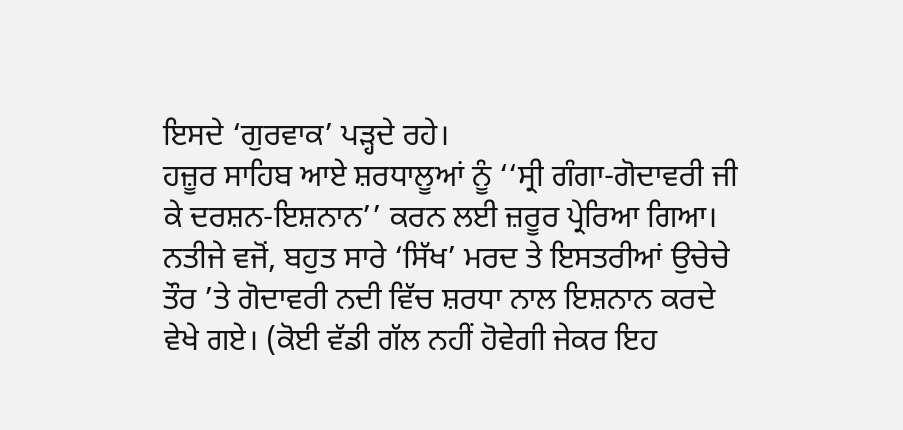ਇਸਦੇ ‘ਗੁਰਵਾਕ’ ਪੜ੍ਹਦੇ ਰਹੇ।
ਹਜ਼ੂਰ ਸਾਹਿਬ ਆਏ ਸ਼ਰਧਾਲੂਆਂ ਨੂੰ ‘‘ਸ੍ਰੀ ਗੰਗਾ-ਗੋਦਾਵਰੀ ਜੀ ਕੇ ਦਰਸ਼ਨ-ਇਸ਼ਨਾਨ’’ ਕਰਨ ਲਈ ਜ਼ਰੂਰ ਪ੍ਰੇਰਿਆ ਗਿਆ। ਨਤੀਜੇ ਵਜੋਂ, ਬਹੁਤ ਸਾਰੇ ‘ਸਿੱਖ’ ਮਰਦ ਤੇ ਇਸਤਰੀਆਂ ਉਚੇਚੇ ਤੌਰ ’ਤੇ ਗੋਦਾਵਰੀ ਨਦੀ ਵਿੱਚ ਸ਼ਰਧਾ ਨਾਲ ਇਸ਼ਨਾਨ ਕਰਦੇ ਵੇਖੇ ਗਏ। (ਕੋਈ ਵੱਡੀ ਗੱਲ ਨਹੀਂ ਹੋਵੇਗੀ ਜੇਕਰ ਇਹ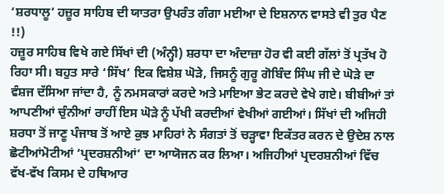‘ਸ਼ਰਧਾਲੂ’ ਹਜ਼ੂਰ ਸਾਹਿਬ ਦੀ ਯਾਤਰਾ ਉਪਰੰਤ ਗੰਗਾ ਮਈਆ ਦੇ ਇਸ਼ਨਾਨ ਵਾਸਤੇ ਵੀ ਤੁਰ ਪੈਣ !!)
ਹਜ਼ੂਰ ਸਾਹਿਬ ਵਿਖੇ ਗਏ ਸਿੱਖਾਂ ਦੀ (ਅੰਨ੍ਹੀ) ਸ਼ਰਧਾ ਦਾ ਅੰਦਾਜ਼ਾ ਹੋਰ ਵੀ ਕਈ ਗੱਲਾਂ ਤੋਂ ਪ੍ਰਤੱਖ ਹੋ ਰਿਹਾ ਸੀ। ਬਹੁਤ ਸਾਰੇ ‘ਸਿੱਖ’ ਇਕ ਵਿਸ਼ੇਸ਼ ਘੋੜੇ, ਜਿਸਨੂੰ ਗੁਰੂ ਗੋਬਿੰਦ ਸਿੰਘ ਜੀ ਦੇ ਘੋੜੇ ਦਾ ਵੰਸ਼ਜ ਦੱਸਿਆ ਜਾਂਦਾ ਹੈ, ਨੂੰ ਨਮਸਕਾਰਾਂ ਕਰਦੇ ਅਤੇ ਮਾਇਆ ਭੇਟ ਕਰਦੇ ਵੇਖੇ ਗਏ। ਬੀਬੀਆਂ ਤਾਂ ਆਪਣੀਆਂ ਚੁੰਨੀਆਂ ਰਾਹੀਂ ਇਸ ਘੋੜੇ ਨੂੰ ਪੱਖੀ ਕਰਦੀਆਂ ਵੇਖੀਆਂ ਗਈਆਂ। ਸਿੱਖਾਂ ਦੀ ਅਜਿਹੀ ਸ਼ਰਧਾ ਤੋਂ ਜਾਣੂ ਪੰਜਾਬ ਤੋਂ ਆਏ ਕੁਝ ਮਾਹਿਰਾਂ ਨੇ ਸੰਗਤਾਂ ਤੋਂ ਚੜ੍ਹਾਵਾ ਇਕੱਤਰ ਕਰਨ ਦੇ ਉਦੇਸ਼ ਨਾਲ ਛੋਟੀਆਂਮੋਟੀਆਂ ‘ਪ੍ਰਦਰਸ਼ਨੀਆਂ’ ਦਾ ਆਯੋਜਨ ਕਰ ਲਿਆ। ਅਜਿਹੀਆਂ ਪ੍ਰਦਰਸ਼ਨੀਆਂ ਵਿੱਚ ਵੱਖ-ਵੱਖ ਕਿਸਮ ਦੇ ਹਥਿਆਰ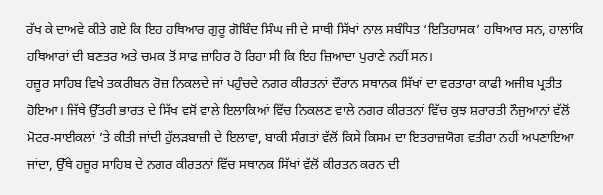ਰੱਖ ਕੇ ਦਾਅਵੇ ਕੀਤੇ ਗਏ ਕਿ ਇਹ ਹਥਿਆਰ ਗੁਰੂ ਗੋਬਿੰਦ ਸਿੰਘ ਜੀ ਦੇ ਸਾਥੀ ਸਿੱਖਾਂ ਨਾਲ ਸਬੰਧਿਤ ‘ਇਤਿਹਾਸਕ’ ਹਥਿਆਰ ਸਨ, ਹਾਲਾਂਕਿ ਹਥਿਆਰਾਂ ਦੀ ਬਣਤਰ ਅਤੇ ਚਮਕ ਤੋਂ ਸਾਫ ਜ਼ਾਹਿਰ ਹੋ ਰਿਹਾ ਸੀ ਕਿ ਇਹ ਜ਼ਿਆਦਾ ਪੁਰਾਣੇ ਨਹੀਂ ਸਨ।
ਹਜ਼ੂਰ ਸਾਹਿਬ ਵਿਖੇ ਤਕਰੀਬਨ ਰੋਜ਼ ਨਿਕਲਦੇ ਜਾਂ ਪਹੁੰਚਦੇ ਨਗਰ ਕੀਰਤਨਾਂ ਦੌਰਾਨ ਸਥਾਨਕ ਸਿੱਖਾਂ ਦਾ ਵਰਤਾਰਾ ਕਾਫੀ ਅਜੀਬ ਪ੍ਰਤੀਤ ਹੋਇਆ। ਜਿੱਥੇ ਉੱਤਰੀ ਭਾਰਤ ਦੇ ਸਿੱਖ ਵਸੋਂ ਵਾਲੇ ਇਲਾਕਿਆਂ ਵਿੱਚ ਨਿਕਲਣ ਵਾਲੇ ਨਗਰ ਕੀਰਤਨਾਂ ਵਿੱਚ ਕੁਝ ਸ਼ਰਾਰਤੀ ਨੌਜੁਆਨਾਂ ਵੱਲੋਂ ਮੋਟਰ-ਸਾਈਕਲਾਂ ’ਤੇ ਕੀਤੀ ਜਾਂਦੀ ਹੁੱਲੜਬਾਜ਼ੀ ਦੇ ਇਲਾਵਾ, ਬਾਕੀ ਸੰਗਤਾਂ ਵੱਲੋਂ ਕਿਸੇ ਕਿਸਮ ਦਾ ਇਤਰਾਜ਼ਯੋਗ ਵਤੀਰਾ ਨਹੀਂ ਅਪਣਾਇਆ ਜਾਂਦਾ, ਉੱਥੇ ਹਜ਼ੂਰ ਸਾਹਿਬ ਦੇ ਨਗਰ ਕੀਰਤਨਾਂ ਵਿੱਚ ਸਥਾਨਕ ਸਿੱਖਾਂ ਵੱਲੋਂ ਕੀਰਤਨ ਕਰਨ ਦੀ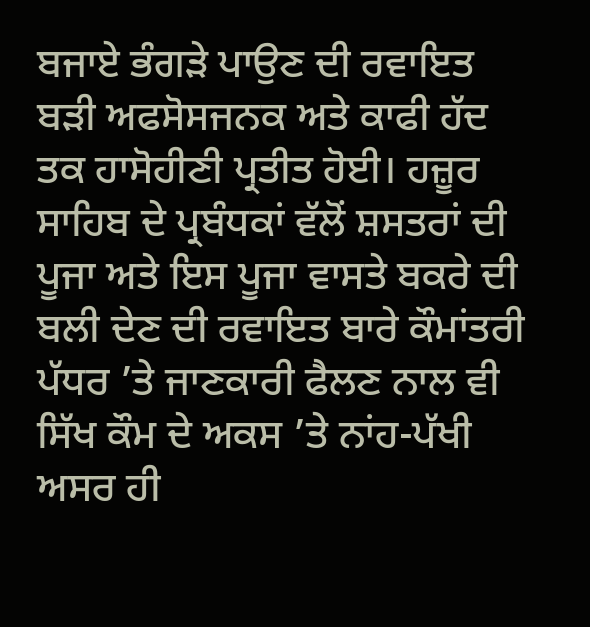ਬਜਾਏ ਭੰਗੜੇ ਪਾਉਣ ਦੀ ਰਵਾਇਤ ਬੜੀ ਅਫਸੋਸਜਨਕ ਅਤੇ ਕਾਫੀ ਹੱਦ ਤਕ ਹਾਸੋਹੀਣੀ ਪ੍ਰਤੀਤ ਹੋਈ। ਹਜ਼ੂਰ ਸਾਹਿਬ ਦੇ ਪ੍ਰਬੰਧਕਾਂ ਵੱਲੋਂ ਸ਼ਸਤਰਾਂ ਦੀ ਪੂਜਾ ਅਤੇ ਇਸ ਪੂਜਾ ਵਾਸਤੇ ਬਕਰੇ ਦੀ ਬਲੀ ਦੇਣ ਦੀ ਰਵਾਇਤ ਬਾਰੇ ਕੌਮਾਂਤਰੀ ਪੱਧਰ ’ਤੇ ਜਾਣਕਾਰੀ ਫੈਲਣ ਨਾਲ ਵੀ ਸਿੱਖ ਕੌਮ ਦੇ ਅਕਸ ’ਤੇ ਨਾਂਹ-ਪੱਖੀ ਅਸਰ ਹੀ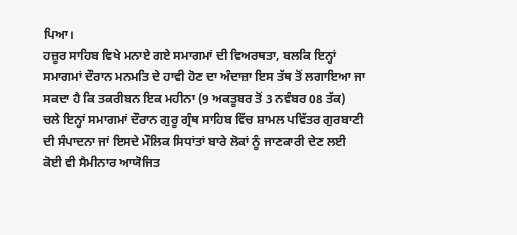ਪਿਆ।
ਹਜ਼ੂਰ ਸਾਹਿਬ ਵਿਖੇ ਮਨਾਏ ਗਏ ਸਮਾਗਮਾਂ ਦੀ ਵਿਅਰਥਤਾ, ਬਲਕਿ ਇਨ੍ਹਾਂ ਸਮਾਗਮਾਂ ਦੌਰਾਨ ਮਨਮਤਿ ਦੇ ਹਾਵੀ ਹੋਣ ਦਾ ਅੰਦਾਜ਼ਾ ਇਸ ਤੱਥ ਤੋਂ ਲਗਾਇਆ ਜਾ ਸਕਦਾ ਹੈ ਕਿ ਤਕਰੀਬਨ ਇਕ ਮਹੀਨਾ (9 ਅਕਤੂਬਰ ਤੋਂ 3 ਨਵੰਬਰ 08 ਤੱਕ) ਚਲੇ ਇਨ੍ਹਾਂ ਸਮਾਗਮਾਂ ਦੌਰਾਨ ਗੁਰੂ ਗ੍ਰੰਥ ਸਾਹਿਬ ਵਿੱਚ ਸ਼ਾਮਲ ਪਵਿੱਤਰ ਗੁਰਬਾਣੀ ਦੀ ਸੰਪਾਦਨਾ ਜਾਂ ਇਸਦੇ ਮੌਲਿਕ ਸਿਧਾਂਤਾਂ ਬਾਰੇ ਲੋਕਾਂ ਨੂੰ ਜਾਣਕਾਰੀ ਦੇਣ ਲਈ ਕੋਈ ਵੀ ਸੈਮੀਨਾਰ ਆਯੋਜਿਤ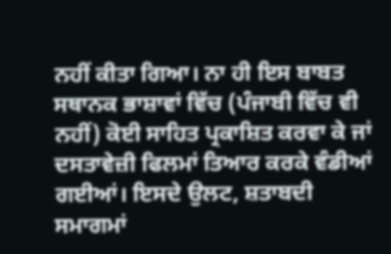ਨਹੀਂ ਕੀਤਾ ਗਿਆ। ਨਾ ਹੀ ਇਸ ਬਾਬਤ ਸਥਾਨਕ ਭਾਸ਼ਾਵਾਂ ਵਿੱਚ (ਪੰਜਾਬੀ ਵਿੱਚ ਵੀ ਨਹੀਂ) ਕੋਈ ਸਾਹਿਤ ਪ੍ਰਕਾਸ਼ਿਤ ਕਰਵਾ ਕੇ ਜਾਂ ਦਸਤਾਵੇਜ਼ੀ ਫਿਲਮਾਂ ਤਿਆਰ ਕਰਕੇ ਵੰਡੀਆਂ ਗਈਆਂ। ਇਸਦੇ ਉਲਟ, ਸ਼ਤਾਬਦੀ ਸਮਾਗਮਾਂ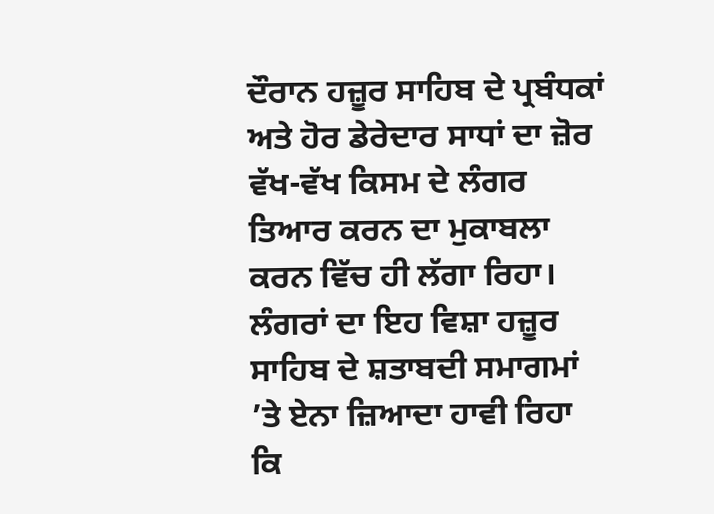ਦੌਰਾਨ ਹਜ਼ੂਰ ਸਾਹਿਬ ਦੇ ਪ੍ਰਬੰਧਕਾਂ ਅਤੇ ਹੋਰ ਡੇਰੇਦਾਰ ਸਾਧਾਂ ਦਾ ਜ਼ੋਰ ਵੱਖ-ਵੱਖ ਕਿਸਮ ਦੇ ਲੰਗਰ ਤਿਆਰ ਕਰਨ ਦਾ ਮੁਕਾਬਲਾ ਕਰਨ ਵਿੱਚ ਹੀ ਲੱਗਾ ਰਿਹਾ। ਲੰਗਰਾਂ ਦਾ ਇਹ ਵਿਸ਼ਾ ਹਜ਼ੂਰ ਸਾਹਿਬ ਦੇ ਸ਼ਤਾਬਦੀ ਸਮਾਗਮਾਂ ’ਤੇ ਏਨਾ ਜ਼ਿਆਦਾ ਹਾਵੀ ਰਿਹਾ ਕਿ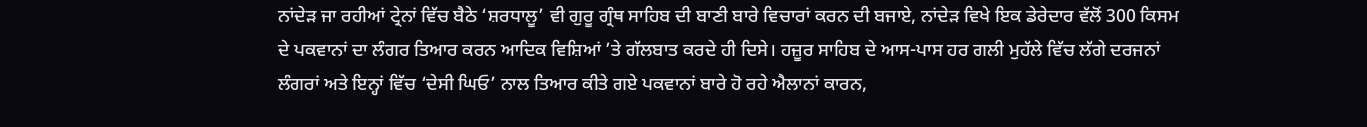ਨਾਂਦੇੜ ਜਾ ਰਹੀਆਂ ਟ੍ਰੇਨਾਂ ਵਿੱਚ ਬੈਠੇ ‘ਸ਼ਰਧਾਲੂ’ ਵੀ ਗੁਰੂ ਗ੍ਰੰਥ ਸਾਹਿਬ ਦੀ ਬਾਣੀ ਬਾਰੇ ਵਿਚਾਰਾਂ ਕਰਨ ਦੀ ਬਜਾਏ, ਨਾਂਦੇੜ ਵਿਖੇ ਇਕ ਡੇਰੇਦਾਰ ਵੱਲੋਂ 300 ਕਿਸਮ ਦੇ ਪਕਵਾਨਾਂ ਦਾ ਲੰਗਰ ਤਿਆਰ ਕਰਨ ਆਦਿਕ ਵਿਸ਼ਿਆਂ ’ਤੇ ਗੱਲਬਾਤ ਕਰਦੇ ਹੀ ਦਿਸੇ। ਹਜ਼ੂਰ ਸਾਹਿਬ ਦੇ ਆਸ-ਪਾਸ ਹਰ ਗਲੀ ਮੁਹੱਲੇ ਵਿੱਚ ਲੱਗੇ ਦਰਜਨਾਂ ਲੰਗਰਾਂ ਅਤੇ ਇਨ੍ਹਾਂ ਵਿੱਚ ‘ਦੇਸੀ ਘਿਓ’ ਨਾਲ ਤਿਆਰ ਕੀਤੇ ਗਏ ਪਕਵਾਨਾਂ ਬਾਰੇ ਹੋ ਰਹੇ ਐਲਾਨਾਂ ਕਾਰਨ,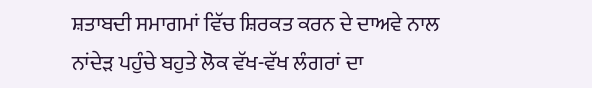ਸ਼ਤਾਬਦੀ ਸਮਾਗਮਾਂ ਵਿੱਚ ਸ਼ਿਰਕਤ ਕਰਨ ਦੇ ਦਾਅਵੇ ਨਾਲ ਨਾਂਦੇੜ ਪਹੁੰਚੇ ਬਹੁਤੇ ਲੋਕ ਵੱਖ-ਵੱਖ ਲੰਗਰਾਂ ਦਾ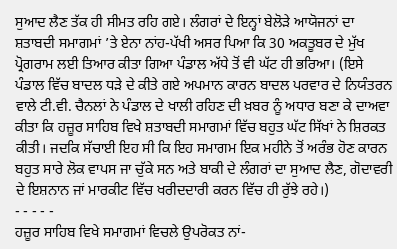ਸੁਆਦ ਲੈਣ ਤੱਕ ਹੀ ਸੀਮਤ ਰਹਿ ਗਏ। ਲੰਗਰਾਂ ਦੇ ਇਨ੍ਹਾਂ ਬੇਲੋੜੇ ਆਯੋਜਨਾਂ ਦਾ ਸ਼ਤਾਬਦੀ ਸਮਾਗਮਾਂ ’ਤੇ ਏਨਾ ਨਾਂਹ-ਪੱਖੀ ਅਸਰ ਪਿਆ ਕਿ 30 ਅਕਤੂਬਰ ਦੇ ਮੁੱਖ ਪ੍ਰੋਗਰਾਮ ਲਈ ਤਿਆਰ ਕੀਤਾ ਗਿਆ ਪੰਡਾਲ ਅੱਧੇ ਤੋਂ ਵੀ ਘੱਟ ਹੀ ਭਰਿਆ। (ਇਸੇ ਪੰਡਾਲ ਵਿੱਚ ਬਾਦਲ ਧੜੇ ਦੇ ਕੀਤੇ ਗਏ ਅਪਮਾਨ ਕਾਰਨ ਬਾਦਲ ਪਰਵਾਰ ਦੇ ਨਿਯੰਤਰਨ ਵਾਲੇ ਟੀ.ਵੀ. ਚੈਨਲਾਂ ਨੇ ਪੰਡਾਲ ਦੇ ਖਾਲੀ ਰਹਿਣ ਦੀ ਖ਼ਬਰ ਨੂੰ ਅਧਾਰ ਬਣਾ ਕੇ ਦਾਅਵਾ ਕੀਤਾ ਕਿ ਹਜ਼ੂਰ ਸਾਹਿਬ ਵਿਖੇ ਸ਼ਤਾਬਦੀ ਸਮਾਗਮਾਂ ਵਿੱਚ ਬਹੁਤ ਘੱਟ ਸਿੱਖਾਂ ਨੇ ਸ਼ਿਰਕਤ ਕੀਤੀ। ਜਦਕਿ ਸੱਚਾਈ ਇਹ ਸੀ ਕਿ ਇਹ ਸਮਾਗਮ ਇਕ ਮਹੀਨੇ ਤੋਂ ਅਰੰਭ ਹੋਣ ਕਾਰਨ ਬਹੁਤ ਸਾਰੇ ਲੋਕ ਵਾਪਸ ਜਾ ਚੁੱਕੇ ਸਨ ਅਤੇ ਬਾਕੀ ਦੇ ਲੰਗਰਾਂ ਦਾ ਸੁਆਦ ਲੈਣ, ਗੋਦਾਵਰੀ ਦੇ ਇਸ਼ਨਾਨ ਜਾਂ ਮਾਰਕੀਟ ਵਿੱਚ ਖਰੀਦਦਾਰੀ ਕਰਨ ਵਿੱਚ ਹੀ ਰੁੱਝੇ ਰਹੇ।)
- - - - -
ਹਜ਼ੂਰ ਸਾਹਿਬ ਵਿਖੇ ਸਮਾਗਮਾਂ ਵਿਚਲੇ ਉਪਰੋਕਤ ਨਾਂ-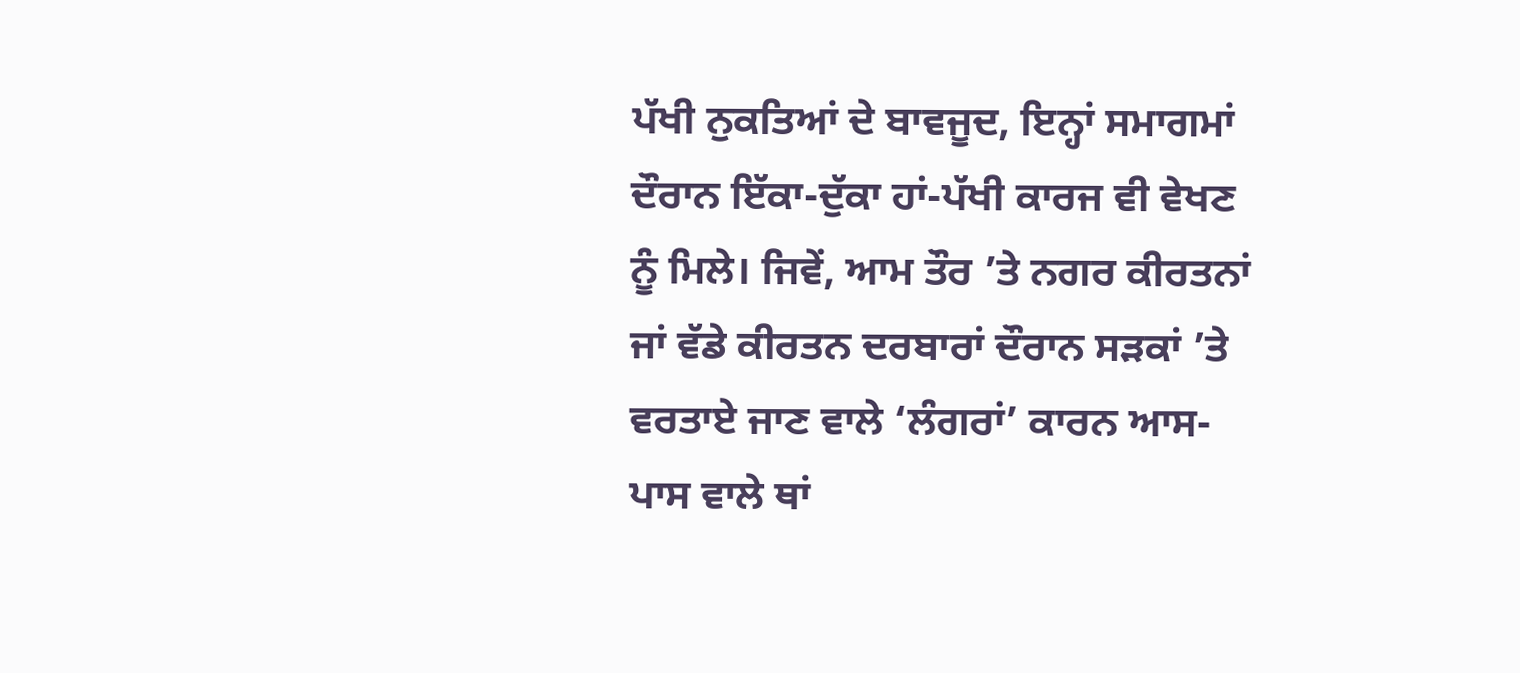ਪੱਖੀ ਨੁਕਤਿਆਂ ਦੇ ਬਾਵਜੂਦ, ਇਨ੍ਹਾਂ ਸਮਾਗਮਾਂ ਦੌਰਾਨ ਇੱਕਾ-ਦੁੱਕਾ ਹਾਂ-ਪੱਖੀ ਕਾਰਜ ਵੀ ਵੇਖਣ ਨੂੰ ਮਿਲੇ। ਜਿਵੇਂ, ਆਮ ਤੌਰ ’ਤੇ ਨਗਰ ਕੀਰਤਨਾਂ ਜਾਂ ਵੱਡੇ ਕੀਰਤਨ ਦਰਬਾਰਾਂ ਦੌਰਾਨ ਸੜਕਾਂ ’ਤੇ ਵਰਤਾਏ ਜਾਣ ਵਾਲੇ ‘ਲੰਗਰਾਂ’ ਕਾਰਨ ਆਸ-ਪਾਸ ਵਾਲੇ ਥਾਂ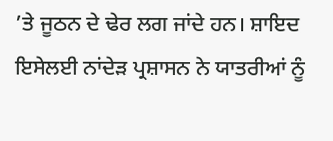’ਤੇ ਜੂਠਨ ਦੇ ਢੇਰ ਲਗ ਜਾਂਦੇ ਹਨ। ਸ਼ਾਇਦ ਇਸੇਲਈ ਨਾਂਦੇੜ ਪ੍ਰਸ਼ਾਸਨ ਨੇ ਯਾਤਰੀਆਂ ਨੂੰ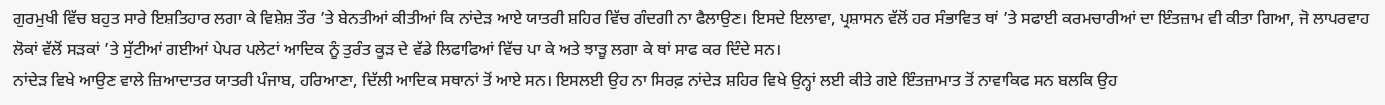ਗੁਰਮੁਖੀ ਵਿੱਚ ਬਹੁਤ ਸਾਰੇ ਇਸ਼ਤਿਹਾਰ ਲਗਾ ਕੇ ਵਿਸ਼ੇਸ਼ ਤੌਰ ’ਤੇ ਬੇਨਤੀਆਂ ਕੀਤੀਆਂ ਕਿ ਨਾਂਦੇੜ ਆਏ ਯਾਤਰੀ ਸ਼ਹਿਰ ਵਿੱਚ ਗੰਦਗੀ ਨਾ ਫੈਲਾਉਣ। ਇਸਦੇ ਇਲਾਵਾ, ਪ੍ਰਸ਼ਾਸਨ ਵੱਲੋਂ ਹਰ ਸੰਭਾਵਿਤ ਥਾਂ ’ਤੇ ਸਫਾਈ ਕਰਮਚਾਰੀਆਂ ਦਾ ਇੰਤਜ਼ਾਮ ਵੀ ਕੀਤਾ ਗਿਆ, ਜੋ ਲਾਪਰਵਾਹ ਲੋਕਾਂ ਵੱਲੋਂ ਸੜਕਾਂ ’ਤੇ ਸੁੱਟੀਆਂ ਗਈਆਂ ਪੇਪਰ ਪਲੇਟਾਂ ਆਦਿਕ ਨੂੰ ਤੁਰੰਤ ਕੂੜ ਦੇ ਵੱਡੇ ਲਿਫਾਫਿਆਂ ਵਿੱਚ ਪਾ ਕੇ ਅਤੇ ਝਾੜੂ ਲਗਾ ਕੇ ਥਾਂ ਸਾਫ ਕਰ ਦਿੰਦੇ ਸਨ।
ਨਾਂਦੇੜ ਵਿਖੇ ਆਉਣ ਵਾਲੇ ਜ਼ਿਆਦਾਤਰ ਯਾਤਰੀ ਪੰਜਾਬ, ਹਰਿਆਣਾ, ਦਿੱਲੀ ਆਦਿਕ ਸਥਾਨਾਂ ਤੋਂ ਆਏ ਸਨ। ਇਸਲਈ ਉਹ ਨਾ ਸਿਰਫ਼ ਨਾਂਦੇੜ ਸ਼ਹਿਰ ਵਿਖੇ ਉਨ੍ਹਾਂ ਲਈ ਕੀਤੇ ਗਏ ਇੰਤਜ਼ਾਮਾਤ ਤੋਂ ਨਾਵਾਕਿਫ ਸਨ ਬਲਕਿ ਉਹ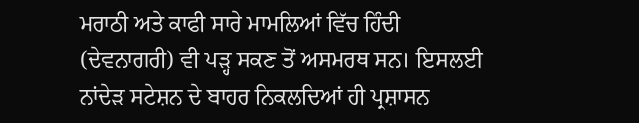ਮਰਾਠੀ ਅਤੇ ਕਾਫੀ ਸਾਰੇ ਮਾਮਲਿਆਂ ਵਿੱਚ ਹਿੰਦੀ (ਦੇਵਨਾਗਰੀ) ਵੀ ਪੜ੍ਹ ਸਕਣ ਤੋਂ ਅਸਮਰਥ ਸਨ। ਇਸਲਈ ਨਾਂਦੇੜ ਸਟੇਸ਼ਨ ਦੇ ਬਾਹਰ ਨਿਕਲਦਿਆਂ ਹੀ ਪ੍ਰਸ਼ਾਸਨ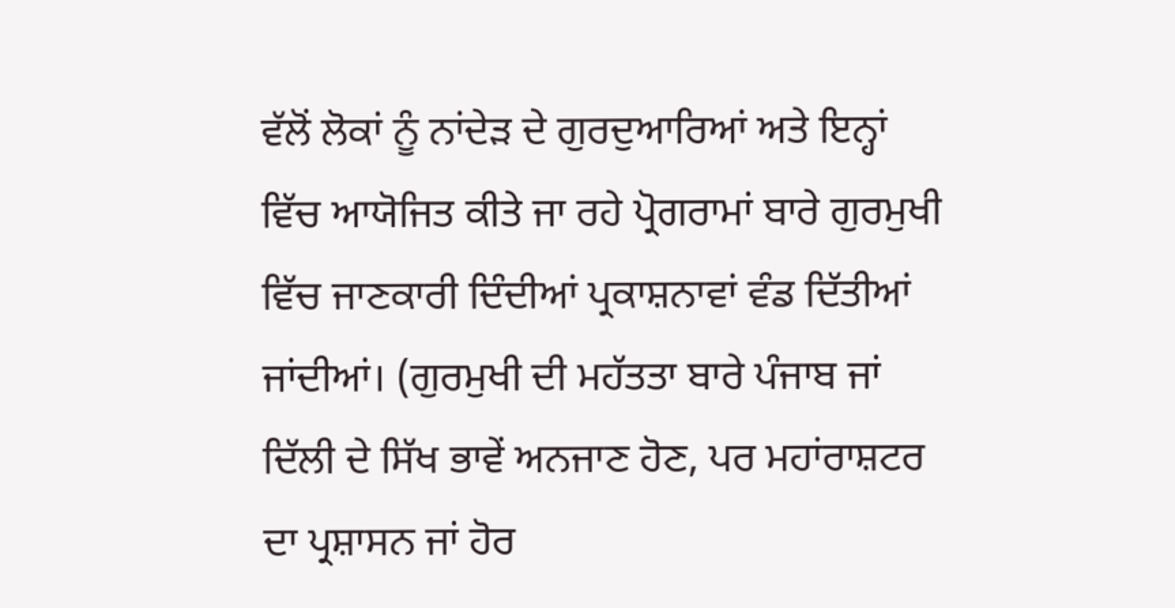ਵੱਲੋਂ ਲੋਕਾਂ ਨੂੰ ਨਾਂਦੇੜ ਦੇ ਗੁਰਦੁਆਰਿਆਂ ਅਤੇ ਇਨ੍ਹਾਂ ਵਿੱਚ ਆਯੋਜਿਤ ਕੀਤੇ ਜਾ ਰਹੇ ਪ੍ਰੋਗਰਾਮਾਂ ਬਾਰੇ ਗੁਰਮੁਖੀ ਵਿੱਚ ਜਾਣਕਾਰੀ ਦਿੰਦੀਆਂ ਪ੍ਰਕਾਸ਼ਨਾਵਾਂ ਵੰਡ ਦਿੱਤੀਆਂ ਜਾਂਦੀਆਂ। (ਗੁਰਮੁਖੀ ਦੀ ਮਹੱਤਤਾ ਬਾਰੇ ਪੰਜਾਬ ਜਾਂ ਦਿੱਲੀ ਦੇ ਸਿੱਖ ਭਾਵੇਂ ਅਨਜਾਣ ਹੋਣ, ਪਰ ਮਹਾਂਰਾਸ਼ਟਰ ਦਾ ਪ੍ਰਸ਼ਾਸਨ ਜਾਂ ਹੋਰ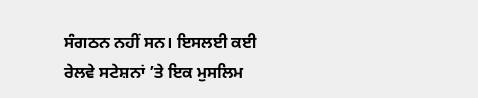ਸੰਗਠਨ ਨਹੀਂ ਸਨ। ਇਸਲਈ ਕਈ ਰੇਲਵੇ ਸਟੇਸ਼ਨਾਂ ’ਤੇ ਇਕ ਮੁਸਲਿਮ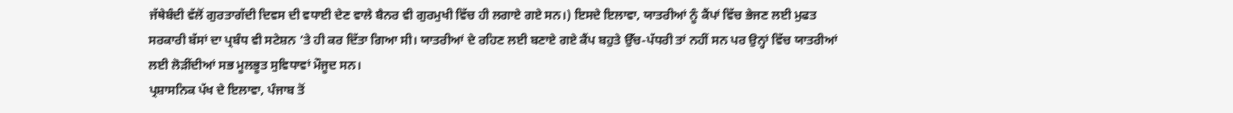ਜੱਥੇਬੰਦੀ ਵੱਲੋਂ ਗੁਰਤਾਗੱਦੀ ਦਿਵਸ ਦੀ ਵਧਾਈ ਦੇਣ ਵਾਲੇ ਬੈਨਰ ਵੀ ਗੁਰਮੁਖੀ ਵਿੱਚ ਹੀ ਲਗਾਏ ਗਏ ਸਨ।) ਇਸਦੇ ਇਲਾਵਾ, ਯਾਤਰੀਆਂ ਨੂੰ ਕੈਂਪਾਂ ਵਿੱਚ ਭੇਜਣ ਲਈ ਮੁਫਤ ਸਰਕਾਰੀ ਬੱਸਾਂ ਦਾ ਪ੍ਰਬੰਧ ਵੀ ਸਟੇਸ਼ਨ ’ਤੇ ਹੀ ਕਰ ਦਿੱਤਾ ਗਿਆ ਸੀ। ਯਾਤਰੀਆਂ ਦੇ ਰਹਿਣ ਲਈ ਬਣਾਏ ਗਏ ਕੈਂਪ ਬਹੁਤੇ ਉੱਚ-ਪੱਧਰੀ ਤਾਂ ਨਹੀਂ ਸਨ ਪਰ ਉਨ੍ਹਾਂ ਵਿੱਚ ਯਾਤਰੀਆਂ ਲਈ ਲੋੜੀਂਦੀਆਂ ਸਭ ਮੂਲਭੂਤ ਸੁਵਿਧਾਵਾਂ ਮੌਜੂਦ ਸਨ।
ਪ੍ਰਸ਼ਾਸਨਿਕ ਪੱਖ ਦੇ ਇਲਾਵਾ, ਪੰਜਾਬ ਤੋਂ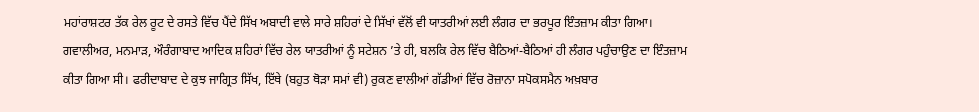ਮਹਾਂਰਾਸ਼ਟਰ ਤੱਕ ਰੇਲ ਰੂਟ ਦੇ ਰਸਤੇ ਵਿੱਚ ਪੈਂਦੇ ਸਿੱਖ ਅਬਾਦੀ ਵਾਲੇ ਸਾਰੇ ਸ਼ਹਿਰਾਂ ਦੇ ਸਿੱਖਾਂ ਵੱਲੋਂ ਵੀ ਯਾਤਰੀਆਂ ਲਈ ਲੰਗਰ ਦਾ ਭਰਪੂਰ ਇੰਤਜ਼ਾਮ ਕੀਤਾ ਗਿਆ। ਗਵਾਲੀਅਰ, ਮਨਮਾੜ, ਔਰੰਗਾਬਾਦ ਆਦਿਕ ਸ਼ਹਿਰਾਂ ਵਿੱਚ ਰੇਲ ਯਾਤਰੀਆਂ ਨੂੰ ਸਟੇਸ਼ਨ ’ਤੇ ਹੀ, ਬਲਕਿ ਰੇਲ ਵਿੱਚ ਬੈਠਿਆਂ-ਬੈਠਿਆਂ ਹੀ ਲੰਗਰ ਪਹੁੰਚਾਉਣ ਦਾ ਇੰਤਜ਼ਾਮ ਕੀਤਾ ਗਿਆ ਸੀ। ਫਰੀਦਾਬਾਦ ਦੇ ਕੁਝ ਜਾਗ੍ਰਿਤ ਸਿੱਖ, ਇੱਥੇ (ਬਹੁਤ ਥੋੜਾ ਸਮਾਂ ਵੀ) ਰੁਕਣ ਵਾਲੀਆਂ ਗੱਡੀਆਂ ਵਿੱਚ ਰੋਜ਼ਾਨਾ ਸਪੋਕਸਮੈਨ ਅਖ਼ਬਾਰ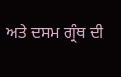ਅਤੇ ਦਸਮ ਗ੍ਰੰਥ ਦੀ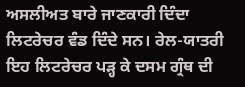ਅਸਲੀਅਤ ਬਾਰੇ ਜਾਣਕਾਰੀ ਦਿੰਦਾ ਲਿਟਰੇਚਰ ਵੰਡ ਦਿੰਦੇ ਸਨ। ਰੇਲ-ਯਾਤਰੀ ਇਹ ਲਿਟਰੇਚਰ ਪੜ੍ਹ ਕੇ ਦਸਮ ਗ੍ਰੰਥ ਦੀ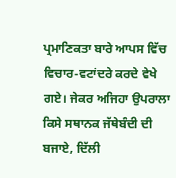ਪ੍ਰਮਾਣਿਕਤਾ ਬਾਰੇ ਆਪਸ ਵਿੱਚ ਵਿਚਾਰ-ਵਟਾਂਦਰੇ ਕਰਦੇ ਵੇਖੇ ਗਏ। ਜੇਕਰ ਅਜਿਹਾ ਉਪਰਾਲਾ ਕਿਸੇ ਸਥਾਨਕ ਜੱਥੇਬੰਦੀ ਦੀ ਬਜਾਏ, ਦਿੱਲੀ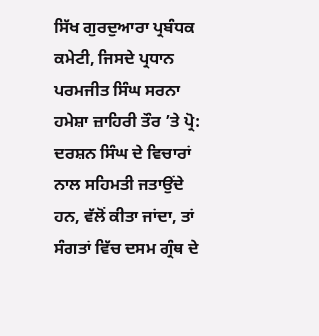ਸਿੱਖ ਗੁਰਦੁਆਰਾ ਪ੍ਰਬੰਧਕ ਕਮੇਟੀ, ਜਿਸਦੇ ਪ੍ਰਧਾਨ ਪਰਮਜੀਤ ਸਿੰਘ ਸਰਨਾ ਹਮੇਸ਼ਾ ਜ਼ਾਹਿਰੀ ਤੌਰ ’ਤੇ ਪ੍ਰੋ: ਦਰਸ਼ਨ ਸਿੰਘ ਦੇ ਵਿਚਾਰਾਂ ਨਾਲ ਸਹਿਮਤੀ ਜਤਾਉਂਦੇ ਹਨ, ਵੱਲੋਂ ਕੀਤਾ ਜਾਂਦਾ, ਤਾਂ ਸੰਗਤਾਂ ਵਿੱਚ ਦਸਮ ਗ੍ਰੰਥ ਦੇ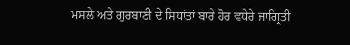ਮਸਲੇ ਅਤੇ ਗੁਰਬਾਣੀ ਦੇ ਸਿਧਾਂਤਾਂ ਬਾਰੇ ਹੋਰ ਵਧੇਰੇ ਜਾਗ੍ਰਿਤੀ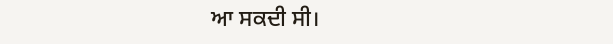ਆ ਸਕਦੀ ਸੀ।